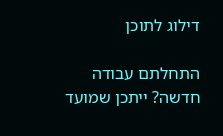דילוג לתוכן

התחלתם עבודה חדשה? ייתכן שמועד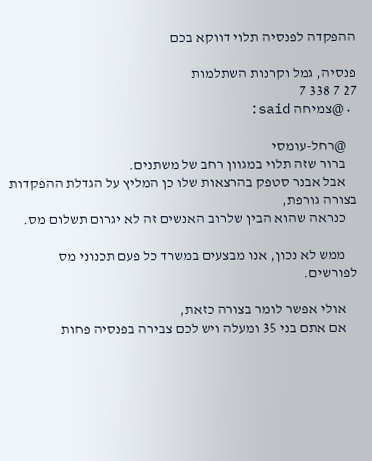ההפקדה לפנסיה תלוי דווקא בכם

פנסיה, גמל וקרנות השתלמות
27 7 338 7
  • @צמיחה said:

    @רחל-עומסי
    ברור שזה תלוי במגוון רחב של משתנים.
    אבל אבנר סטפק בהרצאות שלו כן המליץ על הגדלת ההפקדות בצורה גורפת,
    כנראה שהוא הבין שלרוב האנשים זה לא יגרום תשלום מס.

    ממש לא נכון, אנו מבצעים במשרד כל פעם תכנוני מס לפורשים.

    אולי אפשר לומר בצורה כזאת,
    אם אתם בני 35 ומעלה ויש לכם צבירה בפנסיה פחות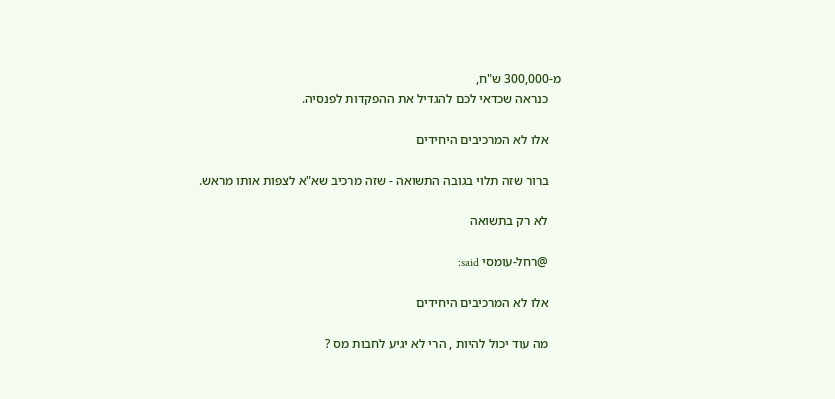מ-300,000 ש"ח,
    כנראה שכדאי לכם להגדיל את ההפקדות לפנסיה.

    אלו לא המרכיבים היחידים

    ברור שזה תלוי בגובה התשואה - שזה מרכיב שא"א לצפות אותו מראש.

    לא רק בתשואה

    @רחל-עומסי said:

    אלו לא המרכיבים היחידים

    מה עוד יכול להיות , הרי לא יגיע לחבות מס ?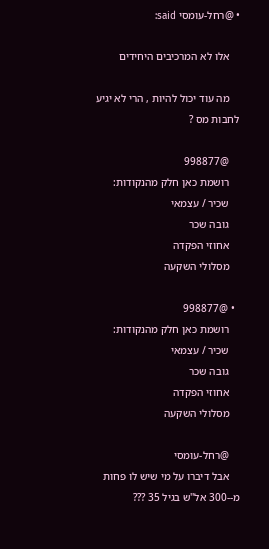• @רחל-עומסי said:

    אלו לא המרכיבים היחידים

    מה עוד יכול להיות , הרי לא יגיע לחבות מס ?

    @998877
    רושמת כאן חלק מהנקודות:
    שכיר / עצמאי
    גובה שכר
    אחוזי הפקדה
    מסלולי השקעה

  • @998877
    רושמת כאן חלק מהנקודות:
    שכיר / עצמאי
    גובה שכר
    אחוזי הפקדה
    מסלולי השקעה

    @רחל-עומסי
    אבל דיברו על מי שיש לו פחות מ--300 אל''ש בגיל 35 ???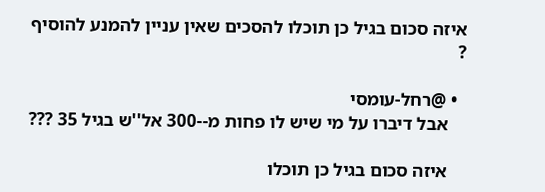איזה סכום בגיל כן תוכלו להסכים שאין עניין להמנע להוסיף ?

  • @רחל-עומסי
    אבל דיברו על מי שיש לו פחות מ--300 אל''ש בגיל 35 ???

    איזה סכום בגיל כן תוכלו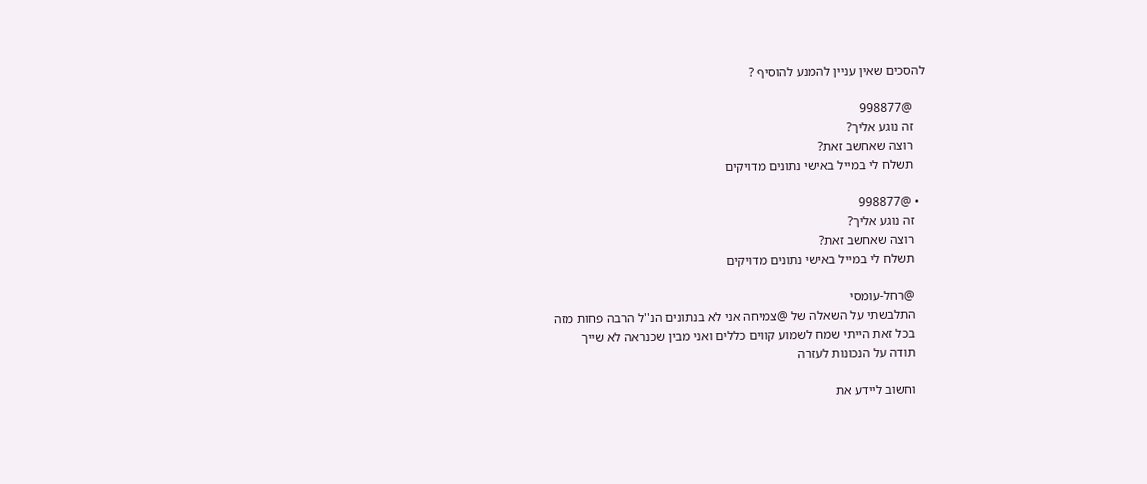להסכים שאין עניין להמנע להוסיף ?

    @998877
    זה נוגע אליך?
    רוצה שאחשב זאת?
    תשלח לי במייל באישי נתונים מדויקים

  • @998877
    זה נוגע אליך?
    רוצה שאחשב זאת?
    תשלח לי במייל באישי נתונים מדויקים

    @רחל-עומסי
    התלבשתי על השאלה של @צמיחה אני לא בנתונים הנ''ל הרבה פחות מזה
    בכל זאת הייתי שמח לשמוע קווים כללים ואני מבין שכנראה לא שייך
    תודה על הנכונות לעזרה

    וחשוב ליידע את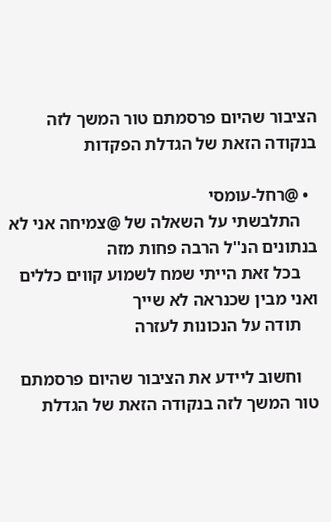הציבור שהיום פרסמתם טור המשך לזה בנקודה הזאת של הגדלת הפקדות

  • @רחל-עומסי
    התלבשתי על השאלה של @צמיחה אני לא בנתונים הנ''ל הרבה פחות מזה
    בכל זאת הייתי שמח לשמוע קווים כללים ואני מבין שכנראה לא שייך
    תודה על הנכונות לעזרה

    וחשוב ליידע את הציבור שהיום פרסמתם טור המשך לזה בנקודה הזאת של הגדלת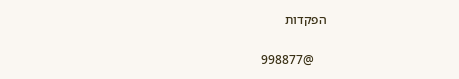הפקדות

    @998877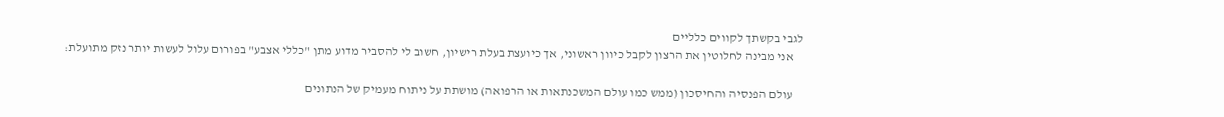לגבי בקשתך לקווים כלליים
    אני מבינה לחלוטין את הרצון לקבל כיוון ראשוני, אך כיועצת בעלת רישיון, חשוב לי להסביר מדוע מתן "כללי אצבע" בפורום עלול לעשות יותר נזק מתועלת:

    עולם הפנסיה והחיסכון (ממש כמו עולם המשכנתאות או הרפואה) מושתת על ניתוח מעמיק של הנתונים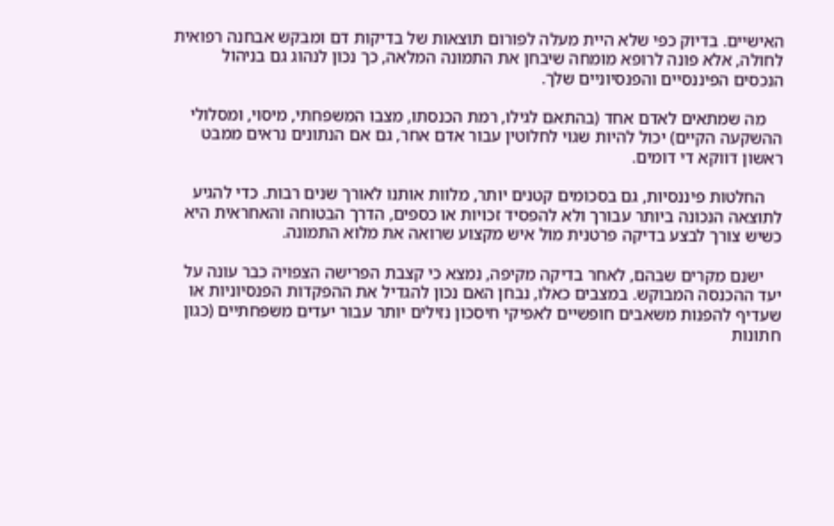האישיים. בדיוק כפי שלא היית מעלה לפורום תוצאות של בדיקות דם ומבקש אבחנה רפואית לחולה, אלא פונה לרופא מומחה שיבחן את התמונה המלאה, כך נכון לנהוג גם בניהול הנכסים הפיננסיים והפנסיוניים שלך.

    מה שמתאים לאדם אחד (בהתאם לגילו, רמת הכנסתו, מצבו המשפחתי, מיסוי, ומסלולי ההשקעה הקיים) יכול להיות שגוי לחלוטין עבור אדם אחר, גם אם הנתונים נראים ממבט ראשון דווקא די דומים.

    החלטות פיננסיות, גם בסכומים קטנים יותר, מלוות אותנו לאורך שנים רבות. כדי להגיע לתוצאה הנכונה ביותר עבורך ולא להפסיד זכויות או כספים, הדרך הבטוחה והאחראית היא כשיש צורך לבצע בדיקה פרטנית מול איש מקצוע שרואה את מלוא התמונה.

    ישנם מקרים שבהם, לאחר בדיקה מקיפה, נמצא כי קצבת הפרישה הצפויה כבר עונה על יעד ההכנסה המבוקש. במצבים כאלו, נבחן האם נכון להגדיל את ההפקדות הפנסיוניות או שעדיף להפנות משאבים חופשיים לאפיקי חיסכון נזילים יותר עבור יעדים משפחתיים (כגון חתונות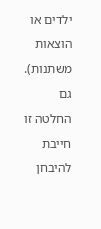ילדים או הוצאות משתנות). גם החלטה זו חייבת להיבחן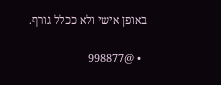באופן אישי ולא ככלל גורף.

  • @998877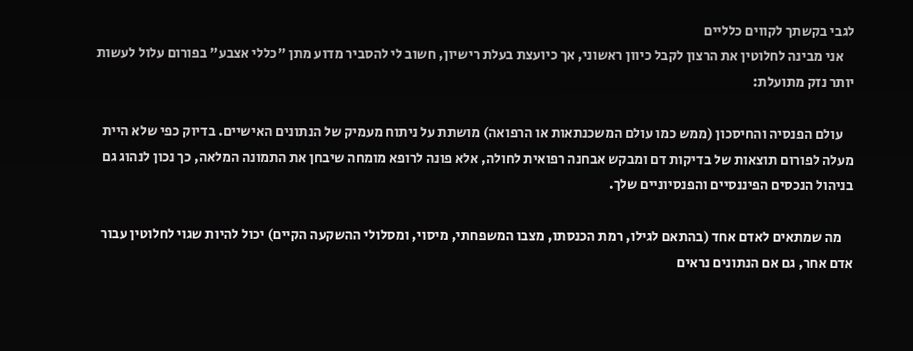לגבי בקשתך לקווים כלליים
    אני מבינה לחלוטין את הרצון לקבל כיוון ראשוני, אך כיועצת בעלת רישיון, חשוב לי להסביר מדוע מתן "כללי אצבע" בפורום עלול לעשות יותר נזק מתועלת:

    עולם הפנסיה והחיסכון (ממש כמו עולם המשכנתאות או הרפואה) מושתת על ניתוח מעמיק של הנתונים האישיים. בדיוק כפי שלא היית מעלה לפורום תוצאות של בדיקות דם ומבקש אבחנה רפואית לחולה, אלא פונה לרופא מומחה שיבחן את התמונה המלאה, כך נכון לנהוג גם בניהול הנכסים הפיננסיים והפנסיוניים שלך.

    מה שמתאים לאדם אחד (בהתאם לגילו, רמת הכנסתו, מצבו המשפחתי, מיסוי, ומסלולי ההשקעה הקיים) יכול להיות שגוי לחלוטין עבור אדם אחר, גם אם הנתונים נראים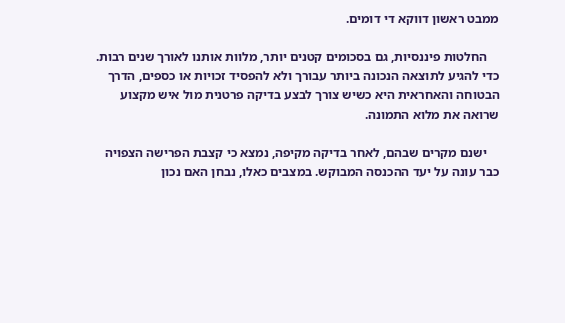ממבט ראשון דווקא די דומים.

    החלטות פיננסיות, גם בסכומים קטנים יותר, מלוות אותנו לאורך שנים רבות. כדי להגיע לתוצאה הנכונה ביותר עבורך ולא להפסיד זכויות או כספים, הדרך הבטוחה והאחראית היא כשיש צורך לבצע בדיקה פרטנית מול איש מקצוע שרואה את מלוא התמונה.

    ישנם מקרים שבהם, לאחר בדיקה מקיפה, נמצא כי קצבת הפרישה הצפויה כבר עונה על יעד ההכנסה המבוקש. במצבים כאלו, נבחן האם נכון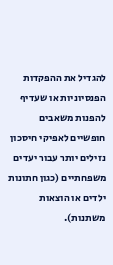להגדיל את ההפקדות הפנסיוניות או שעדיף להפנות משאבים חופשיים לאפיקי חיסכון נזילים יותר עבור יעדים משפחתיים (כגון חתונות ילדים או הוצאות משתנות).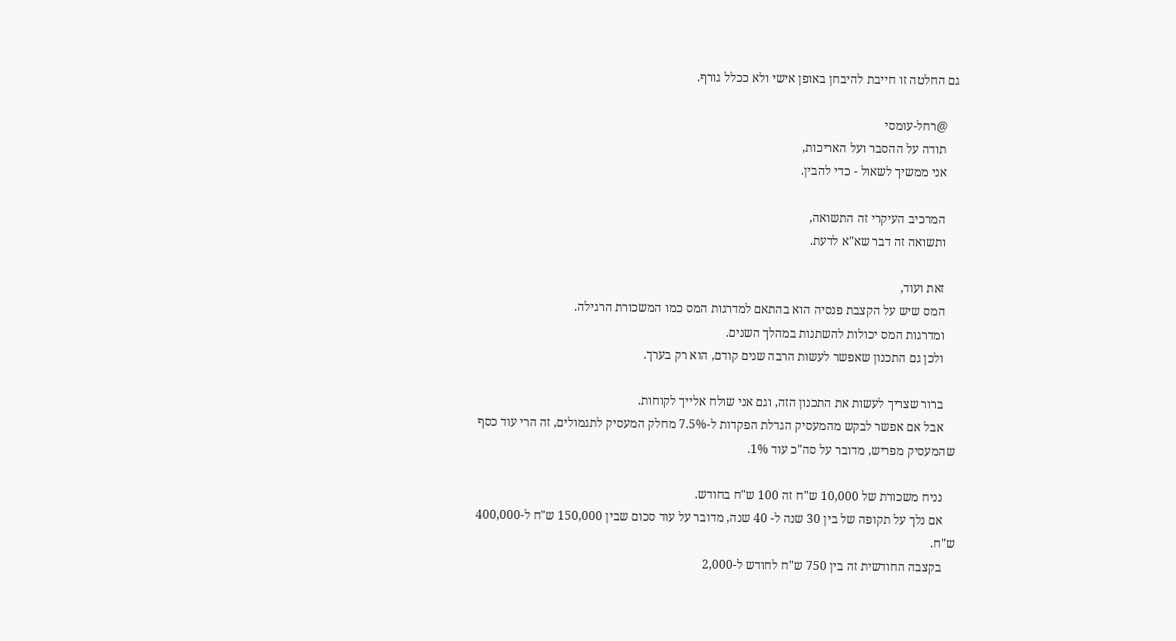גם החלטה זו חייבת להיבחן באופן אישי ולא ככלל גורף.

    @רחל-עומסי
    תודה על ההסבר ועל האריכות,
    אני ממשיך לשאול - כדי להבין.

    המרכיב העיקרי זה התשואה,
    ותשואה זה דבר שא"א לדעת.

    זאת ועוד,
    המס שיש על הקצבת פנסיה הוא בהתאם למדרגות המס כמו המשכורת הרגילה.
    ומדרגות המס יכולות להשתנות במהלך השנים.
    ולכן גם התכנון שאפשר לעשות הרבה שנים קודם, הוא רק בערך.

    ברור שצריך לעשות את התכנון הזה, וגם אני שולח אלייך לקוחות.
    אבל אם אפשר לבקש מהמעסיק הגדלת הפקדות ל-7.5% מחלק המעסיק לתגמולים, זה הרי עוד כסף שהמעסיק מפריש, מדובר על סה"כ עוד 1%.

    נניח משכורת של 10,000 ש"ח זה 100 ש"ח בחודש.
    אם נלך על תקופה של בין 30 שנה ל- 40 שנה, מדובר על עוד סכום שבין 150,000 ש"ח ל-400,000 ש"ח.
    בקצבה החודשית זה בין 750 ש"ח לחודש ל-2,000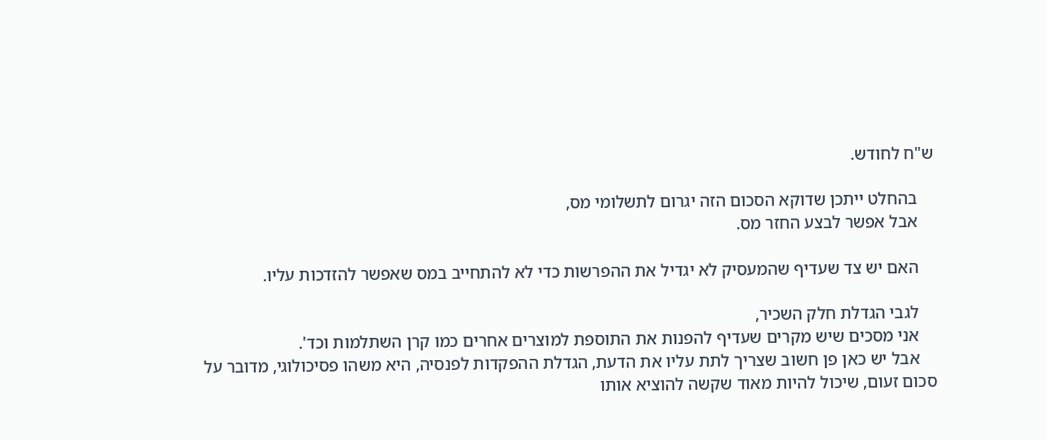ש"ח לחודש.

    בהחלט ייתכן שדוקא הסכום הזה יגרום לתשלומי מס,
    אבל אפשר לבצע החזר מס.

    האם יש צד שעדיף שהמעסיק לא יגדיל את ההפרשות כדי לא להתחייב במס שאפשר להזדכות עליו.

    לגבי הגדלת חלק השכיר,
    אני מסכים שיש מקרים שעדיף להפנות את התוספת למוצרים אחרים כמו קרן השתלמות וכד'.
    אבל יש כאן פן חשוב שצריך לתת עליו את הדעת, הגדלת ההפקדות לפנסיה, היא משהו פסיכולוגי, מדובר על סכום זעום, שיכול להיות מאוד שקשה להוציא אותו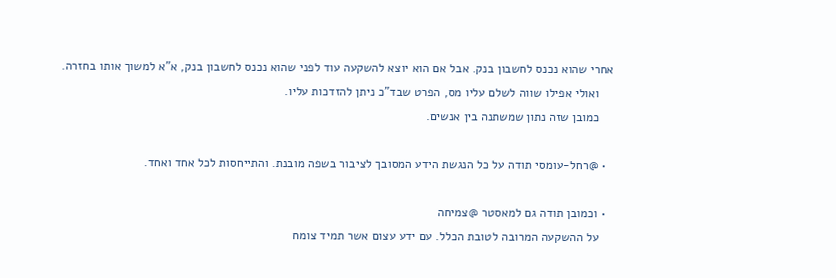אחרי שהוא נכנס לחשבון בנק. אבל אם הוא יוצא להשקעה עוד לפני שהוא נכנס לחשבון בנק, א"א למשוך אותו בחזרה.
    ואולי אפילו שווה לשלם עליו מס, הפרט שבד"כ ניתן להזדכות עליו.
    כמובן שזה נתון שמשתנה בין אנשים.

  • @רחל-עומסי תודה על כל הנגשת הידע המסובך לציבור בשפה מובנת. והתייחסות לכל אחד ואחד.

  • וכמובן תודה גם למאסטר @צמיחה
    על ההשקעה המרובה לטובת הכלל. עם ידע עצום אשר תמיד צומח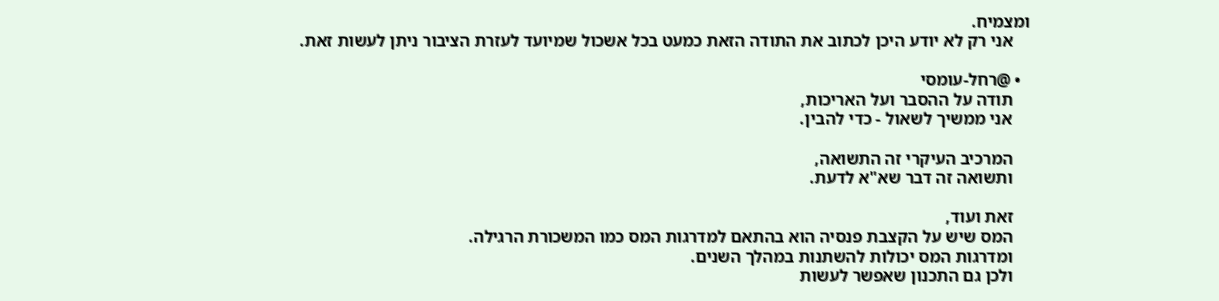ומצמיח.
    אני רק לא יודע היכן לכתוב את התודה הזאת כמעט בכל אשכול שמיועד לעזרת הציבור ניתן לעשות זאת.

  • @רחל-עומסי
    תודה על ההסבר ועל האריכות,
    אני ממשיך לשאול - כדי להבין.

    המרכיב העיקרי זה התשואה,
    ותשואה זה דבר שא"א לדעת.

    זאת ועוד,
    המס שיש על הקצבת פנסיה הוא בהתאם למדרגות המס כמו המשכורת הרגילה.
    ומדרגות המס יכולות להשתנות במהלך השנים.
    ולכן גם התכנון שאפשר לעשות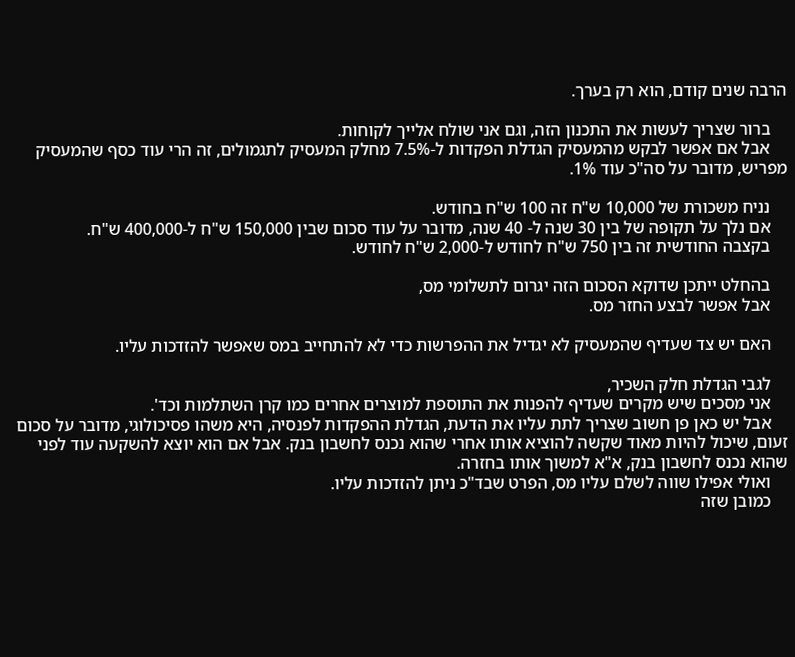הרבה שנים קודם, הוא רק בערך.

    ברור שצריך לעשות את התכנון הזה, וגם אני שולח אלייך לקוחות.
    אבל אם אפשר לבקש מהמעסיק הגדלת הפקדות ל-7.5% מחלק המעסיק לתגמולים, זה הרי עוד כסף שהמעסיק מפריש, מדובר על סה"כ עוד 1%.

    נניח משכורת של 10,000 ש"ח זה 100 ש"ח בחודש.
    אם נלך על תקופה של בין 30 שנה ל- 40 שנה, מדובר על עוד סכום שבין 150,000 ש"ח ל-400,000 ש"ח.
    בקצבה החודשית זה בין 750 ש"ח לחודש ל-2,000 ש"ח לחודש.

    בהחלט ייתכן שדוקא הסכום הזה יגרום לתשלומי מס,
    אבל אפשר לבצע החזר מס.

    האם יש צד שעדיף שהמעסיק לא יגדיל את ההפרשות כדי לא להתחייב במס שאפשר להזדכות עליו.

    לגבי הגדלת חלק השכיר,
    אני מסכים שיש מקרים שעדיף להפנות את התוספת למוצרים אחרים כמו קרן השתלמות וכד'.
    אבל יש כאן פן חשוב שצריך לתת עליו את הדעת, הגדלת ההפקדות לפנסיה, היא משהו פסיכולוגי, מדובר על סכום זעום, שיכול להיות מאוד שקשה להוציא אותו אחרי שהוא נכנס לחשבון בנק. אבל אם הוא יוצא להשקעה עוד לפני שהוא נכנס לחשבון בנק, א"א למשוך אותו בחזרה.
    ואולי אפילו שווה לשלם עליו מס, הפרט שבד"כ ניתן להזדכות עליו.
    כמובן שזה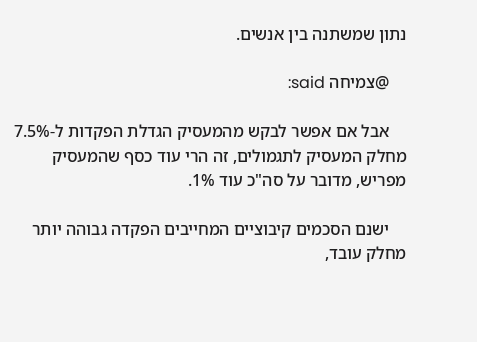נתון שמשתנה בין אנשים.

    @צמיחה said:

    אבל אם אפשר לבקש מהמעסיק הגדלת הפקדות ל-7.5% מחלק המעסיק לתגמולים, זה הרי עוד כסף שהמעסיק מפריש, מדובר על סה"כ עוד 1%.

    ישנם הסכמים קיבוציים המחייבים הפקדה גבוהה יותר מחלק עובד,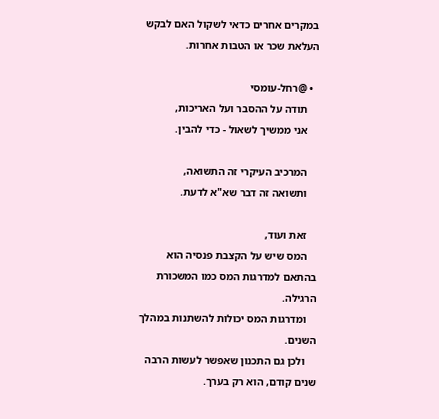במקרים אחרים כדאי לשקול האם לבקש העלאת שכר או הטבות אחרות.

  • @רחל-עומסי
    תודה על ההסבר ועל האריכות,
    אני ממשיך לשאול - כדי להבין.

    המרכיב העיקרי זה התשואה,
    ותשואה זה דבר שא"א לדעת.

    זאת ועוד,
    המס שיש על הקצבת פנסיה הוא בהתאם למדרגות המס כמו המשכורת הרגילה.
    ומדרגות המס יכולות להשתנות במהלך השנים.
    ולכן גם התכנון שאפשר לעשות הרבה שנים קודם, הוא רק בערך.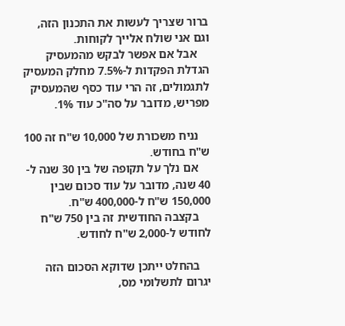ברור שצריך לעשות את התכנון הזה, וגם אני שולח אלייך לקוחות.
    אבל אם אפשר לבקש מהמעסיק הגדלת הפקדות ל-7.5% מחלק המעסיק לתגמולים, זה הרי עוד כסף שהמעסיק מפריש, מדובר על סה"כ עוד 1%.

    נניח משכורת של 10,000 ש"ח זה 100 ש"ח בחודש.
    אם נלך על תקופה של בין 30 שנה ל- 40 שנה, מדובר על עוד סכום שבין 150,000 ש"ח ל-400,000 ש"ח.
    בקצבה החודשית זה בין 750 ש"ח לחודש ל-2,000 ש"ח לחודש.

    בהחלט ייתכן שדוקא הסכום הזה יגרום לתשלומי מס,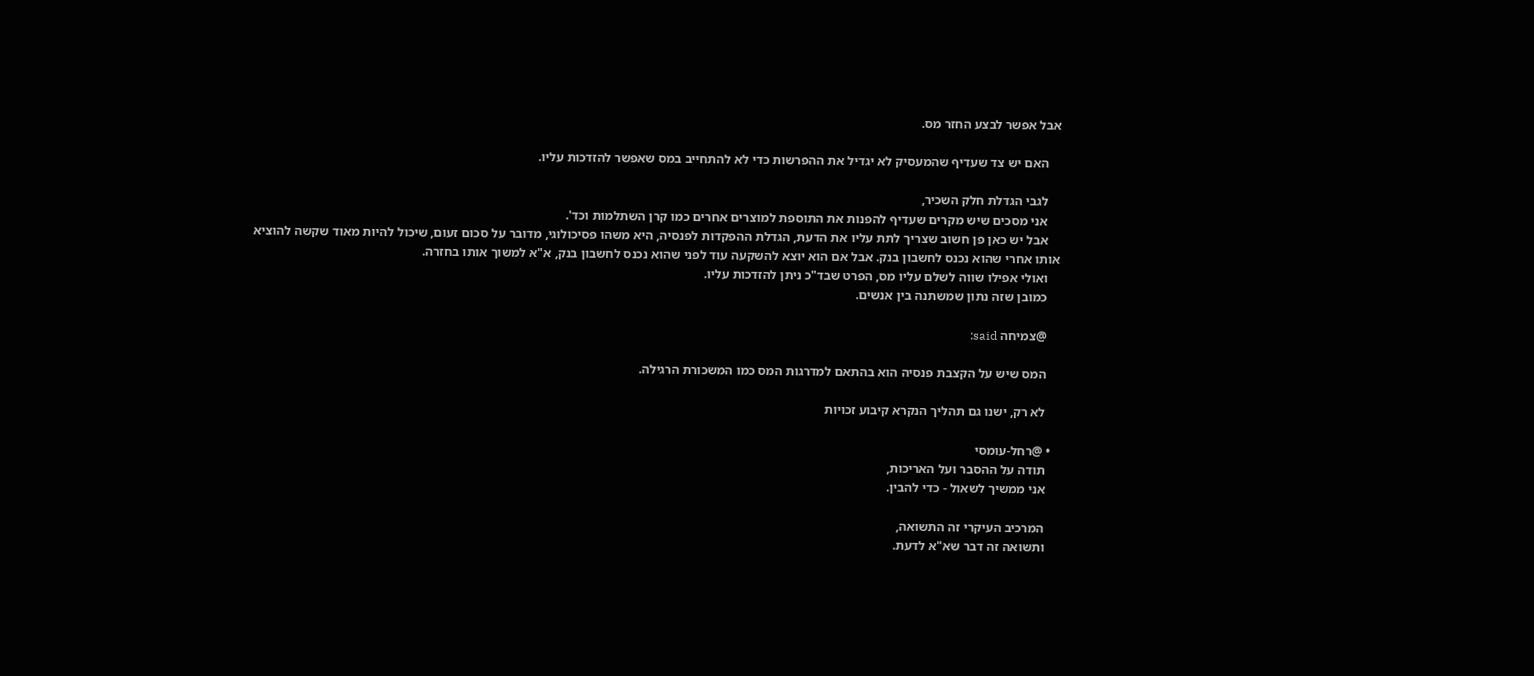אבל אפשר לבצע החזר מס.

    האם יש צד שעדיף שהמעסיק לא יגדיל את ההפרשות כדי לא להתחייב במס שאפשר להזדכות עליו.

    לגבי הגדלת חלק השכיר,
    אני מסכים שיש מקרים שעדיף להפנות את התוספת למוצרים אחרים כמו קרן השתלמות וכד'.
    אבל יש כאן פן חשוב שצריך לתת עליו את הדעת, הגדלת ההפקדות לפנסיה, היא משהו פסיכולוגי, מדובר על סכום זעום, שיכול להיות מאוד שקשה להוציא אותו אחרי שהוא נכנס לחשבון בנק. אבל אם הוא יוצא להשקעה עוד לפני שהוא נכנס לחשבון בנק, א"א למשוך אותו בחזרה.
    ואולי אפילו שווה לשלם עליו מס, הפרט שבד"כ ניתן להזדכות עליו.
    כמובן שזה נתון שמשתנה בין אנשים.

    @צמיחה said:

    המס שיש על הקצבת פנסיה הוא בהתאם למדרגות המס כמו המשכורת הרגילה.

    לא רק, ישנו גם תהליך הנקרא קיבוע זכויות

  • @רחל-עומסי
    תודה על ההסבר ועל האריכות,
    אני ממשיך לשאול - כדי להבין.

    המרכיב העיקרי זה התשואה,
    ותשואה זה דבר שא"א לדעת.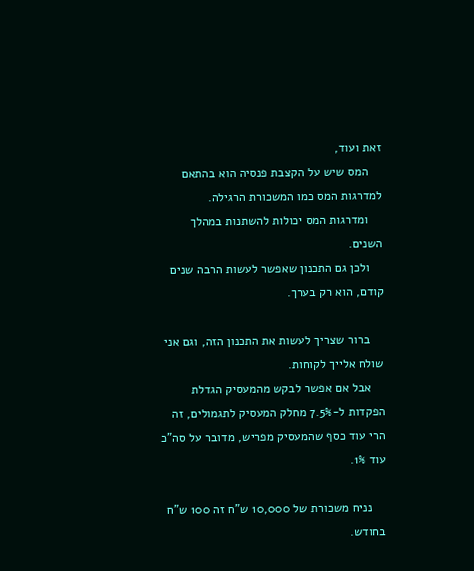זאת ועוד,
    המס שיש על הקצבת פנסיה הוא בהתאם למדרגות המס כמו המשכורת הרגילה.
    ומדרגות המס יכולות להשתנות במהלך השנים.
    ולכן גם התכנון שאפשר לעשות הרבה שנים קודם, הוא רק בערך.

    ברור שצריך לעשות את התכנון הזה, וגם אני שולח אלייך לקוחות.
    אבל אם אפשר לבקש מהמעסיק הגדלת הפקדות ל-7.5% מחלק המעסיק לתגמולים, זה הרי עוד כסף שהמעסיק מפריש, מדובר על סה"כ עוד 1%.

    נניח משכורת של 10,000 ש"ח זה 100 ש"ח בחודש.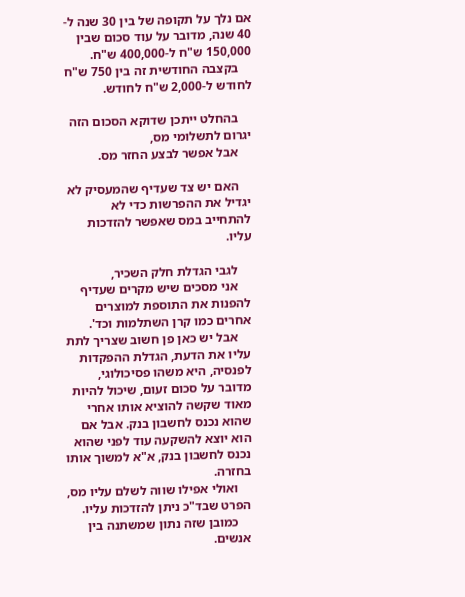אם נלך על תקופה של בין 30 שנה ל- 40 שנה, מדובר על עוד סכום שבין 150,000 ש"ח ל-400,000 ש"ח.
    בקצבה החודשית זה בין 750 ש"ח לחודש ל-2,000 ש"ח לחודש.

    בהחלט ייתכן שדוקא הסכום הזה יגרום לתשלומי מס,
    אבל אפשר לבצע החזר מס.

    האם יש צד שעדיף שהמעסיק לא יגדיל את ההפרשות כדי לא להתחייב במס שאפשר להזדכות עליו.

    לגבי הגדלת חלק השכיר,
    אני מסכים שיש מקרים שעדיף להפנות את התוספת למוצרים אחרים כמו קרן השתלמות וכד'.
    אבל יש כאן פן חשוב שצריך לתת עליו את הדעת, הגדלת ההפקדות לפנסיה, היא משהו פסיכולוגי, מדובר על סכום זעום, שיכול להיות מאוד שקשה להוציא אותו אחרי שהוא נכנס לחשבון בנק. אבל אם הוא יוצא להשקעה עוד לפני שהוא נכנס לחשבון בנק, א"א למשוך אותו בחזרה.
    ואולי אפילו שווה לשלם עליו מס, הפרט שבד"כ ניתן להזדכות עליו.
    כמובן שזה נתון שמשתנה בין אנשים.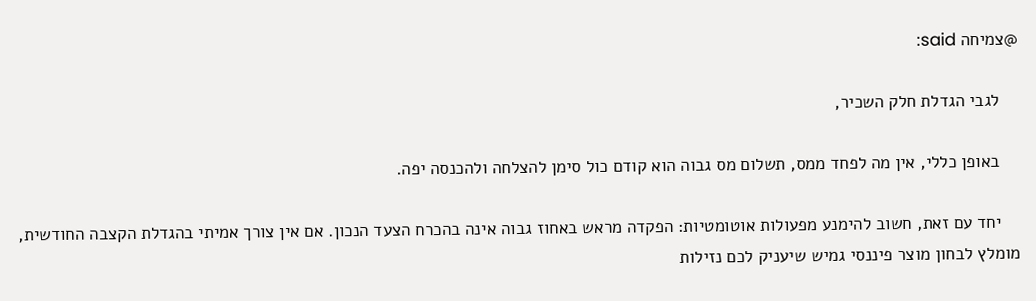@צמיחה said:

    לגבי הגדלת חלק השכיר,

    באופן כללי, אין מה לפחד ממס, תשלום מס גבוה הוא קודם כול סימן להצלחה ולהכנסה יפה.

    יחד עם זאת, חשוב להימנע מפעולות אוטומטיות: הפקדה מראש באחוז גבוה אינה בהכרח הצעד הנכון. אם אין צורך אמיתי בהגדלת הקצבה החודשית, מומלץ לבחון מוצר פיננסי גמיש שיעניק לכם נזילות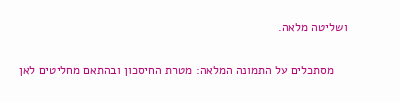ושליטה מלאה.

    מסתכלים על התמונה המלאה: מטרת החיסכון ובהתאם מחליטים לאן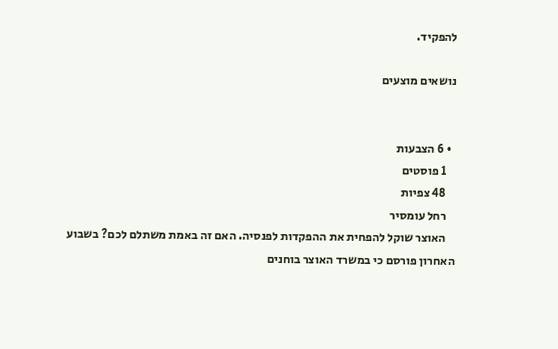להפקיד.

נושאים מוצעים


  • 6 הצבעות
    1 פוסטים
    48 צפיות
    רחל עומסיר
    האוצר שוקל להפחית את ההפקדות לפנסיה. האם זה באמת משתלם לכם? בשבוע האחרון פורסם כי במשרד האוצר בוחנים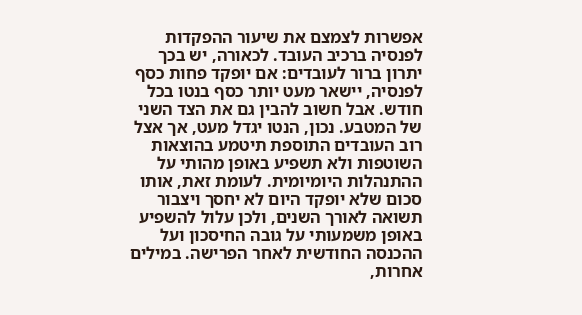אפשרות לצמצם את שיעור ההפקדות לפנסיה ברכיב העובד. לכאורה, יש בכך יתרון ברור לעובדים: אם יופקד פחות כסף לפנסיה, יישאר מעט יותר כסף בנטו בכל חודש. אבל חשוב להבין גם את הצד השני של המטבע. נכון, הנטו יגדל מעט, אך אצל רוב העובדים התוספת תיטמע בהוצאות השוטפות ולא תשפיע באופן מהותי על ההתנהלות היומיומית. לעומת זאת, אותו סכום שלא יופקד היום לא יחסך ויצבור תשואה לאורך השנים, ולכן עלול להשפיע באופן משמעותי על גובה החיסכון ועל ההכנסה החודשית לאחר הפרישה. במילים אחרות,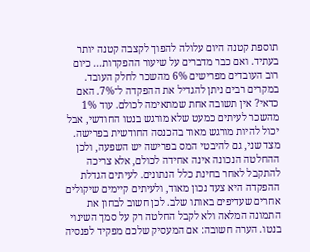תוספת קטנה היום עלולה להפוך לקצבה קטנה יותר בעתיד. ואם כבר מדברים על שיעור ההפקדות... כיום רוב העובדים מפרישים 6% מהשכר לחלק העובד. במקרים רבים ניתן להגדיל את ההפקדה ל־7%. האם כדאי? אין תשובה אחת שמתאימה לכולם. עוד 1% מהשכר לעיתים כמעט שלא מורגש בנטו החודשי, אבל יכול להיות מורגש מאוד בהכנסה החודשית בפרישה. מצד שני, גם להיבטי המס בפרישה יש השפעה, ולכן ההחלטה הנכונה אינה אחידה לכולם, אלא צריכה להתקבל לאחר בחינת כלל הנתונים. לעיתים הגדלת ההפקדה היא צעד נכון מאוד, ולעיתים קיימים שיקולים אחרים שעדיפים באותו שלב. לכן חשוב לבחון את התמונה המלאה ולא לקבל החלטה רק על סמך השינוי בנטו. הערה חשובה: אם המעסיק שלכם מפקיד לפנסיה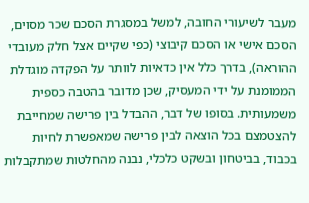מעבר לשיעורי החובה, למשל במסגרת הסכם שכר מסוים, הסכם אישי או הסכם קיבוצי (כפי שקיים אצל חלק מעובדי ההוראה), בדרך כלל אין כדאיות לוותר על הפקדה מוגדלת הממומנת על ידי המעסיק, שכן מדובר בהטבה כספית משמעותית. בסופו של דבר, ההבדל בין פרישה שמחייבת להצטמצם בכל הוצאה לבין פרישה שמאפשרת לחיות בכבוד, בביטחון ובשקט כלכלי, נבנה מהחלטות שמתקבלות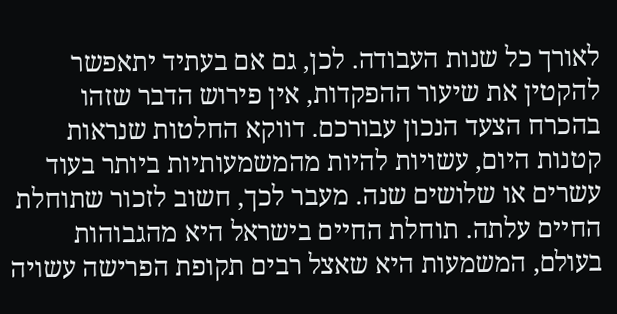לאורך כל שנות העבודה. לכן, גם אם בעתיד יתאפשר להקטין את שיעור ההפקדות, אין פירוש הדבר שזהו בהכרח הצעד הנכון עבורכם. דווקא החלטות שנראות קטנות היום, עשויות להיות מהמשמעותיות ביותר בעוד עשרים או שלושים שנה. מעבר לכך, חשוב לזכור שתוחלת החיים עלתה. תוחלת החיים בישראל היא מהגבוהות בעולם, המשמעות היא שאצל רבים תקופת הפרישה עשויה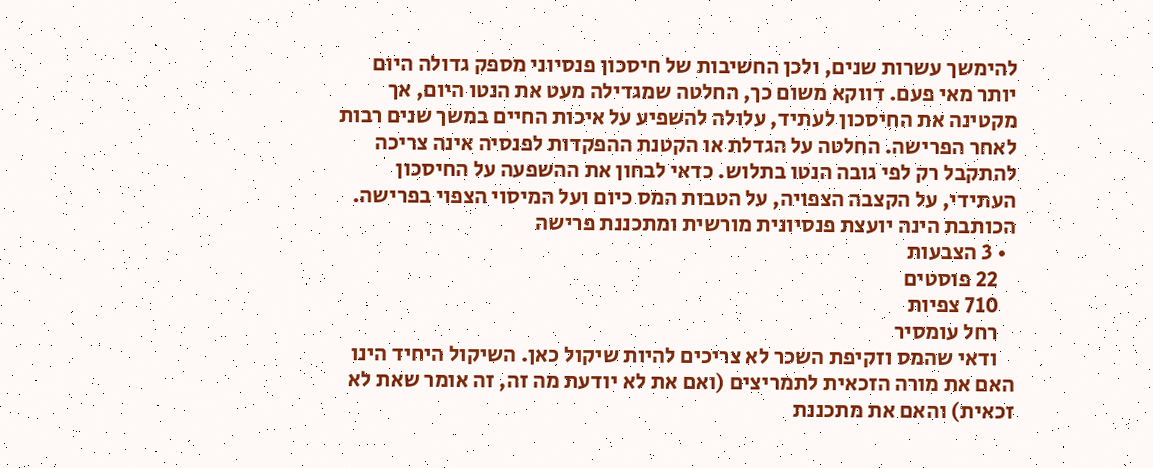להימשך עשרות שנים, ולכן החשיבות של חיסכון פנסיוני מספק גדולה היום יותר מאי פעם. דווקא משום כך, החלטה שמגדילה מעט את הנטו היום, אך מקטינה את החיסכון לעתיד, עלולה להשפיע על איכות החיים במשך שנים רבות לאחר הפרישה. החלטה על הגדלת או הקטנת ההפקדות לפנסיה אינה צריכה להתקבל רק לפי גובה הנטו בתלוש. כדאי לבחון את ההשפעה על החיסכון העתידי, על הקצבה הצפויה, על הטבות המס כיום ועל המיסוי הצפוי בפרישה. הכותבת הינה יועצת פנסיונית מורשית ומתכננת פרישה
  • 3 הצבעות
    22 פוסטים
    710 צפיות
    רחל עומסיר
    ודאי שהמס וזקיפת השכר לא צריכים להיות שיקול כאן. השיקול היחיד הינו האם את מורה הזכאית לתמריצים (ואם את לא יודעת מה זה, זה אומר שאת לא זכאית) והאם את מתכננת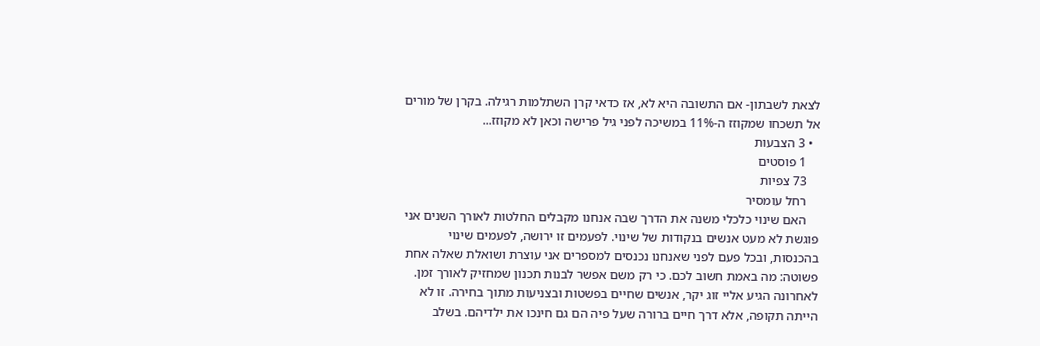לצאת לשבתון- אם התשובה היא לא, אז כדאי קרן השתלמות רגילה. בקרן של מורים אל תשכחו שמקוזז ה-11% במשיכה לפני גיל פרישה וכאן לא מקוזז...
  • 3 הצבעות
    1 פוסטים
    73 צפיות
    רחל עומסיר
    האם שינוי כלכלי משנה את הדרך שבה אנחנו מקבלים החלטות לאורך השנים אני פוגשת לא מעט אנשים בנקודות של שינוי. לפעמים זו ירושה, לפעמים שינוי בהכנסות, ובכל פעם לפני שאנחנו נכנסים למספרים אני עוצרת ושואלת שאלה אחת פשוטה: מה באמת חשוב לכם. כי רק משם אפשר לבנות תכנון שמחזיק לאורך זמן. לאחרונה הגיע אליי זוג יקר, אנשים שחיים בפשטות ובצניעות מתוך בחירה. זו לא הייתה תקופה, אלא דרך חיים ברורה שעל פיה הם גם חינכו את ילדיהם. בשלב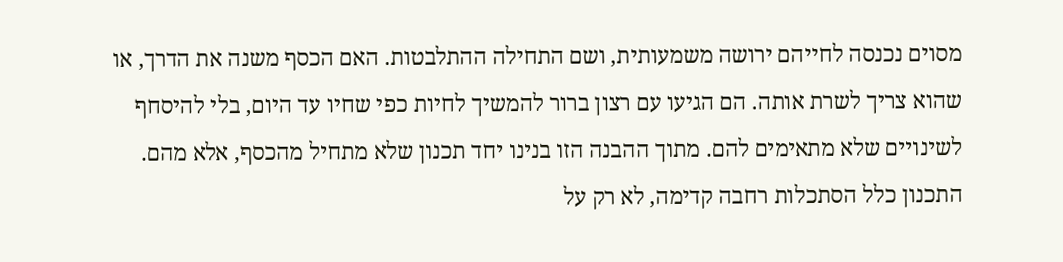מסוים נכנסה לחייהם ירושה משמעותית, ושם התחילה ההתלבטות. האם הכסף משנה את הדרך, או שהוא צריך לשרת אותה. הם הגיעו עם רצון ברור להמשיך לחיות כפי שחיו עד היום, בלי להיסחף לשינויים שלא מתאימים להם. מתוך ההבנה הזו בנינו יחד תכנון שלא מתחיל מהכסף, אלא מהם. התכנון כלל הסתכלות רחבה קדימה, לא רק על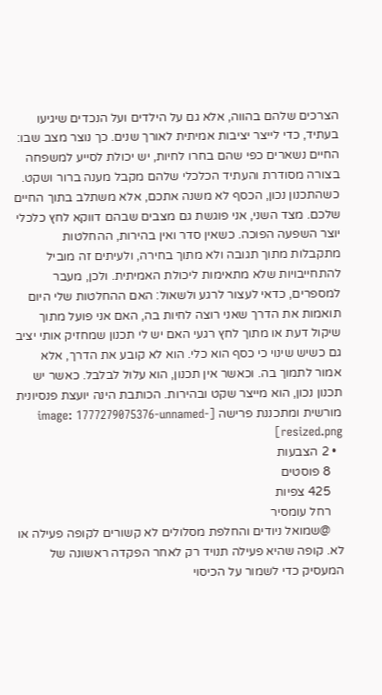הצרכים שלהם בהווה, אלא גם על הילדים ועל הנכדים שיגיעו בעתיד, כדי לייצר יציבות אמיתית לאורך שנים. כך נוצר מצב שבו: החיים נשארים כפי שהם בחרו לחיות, יש יכולת לסייע למשפחה בצורה מסודרת והעתיד הכלכלי שלהם מקבל מענה ברור ושקט. כשהתכנון נכון, הכסף לא משנה אתכם, אלא משתלב בתוך החיים שלכם. מצד השני, אני פוגשת גם מצבים שבהם דווקא לחץ כלכלי יוצר השפעה הפוכה. כשאין סדר ואין בהירות, ההחלטות מתקבלות מתוך תגובה ולא מתוך בחירה, ולעיתים זה מוביל להתחייבויות שלא מתאימות ליכולת האמיתית. ולכן, מעבר למספרים, כדאי לעצור לרגע ולשאול: האם ההחלטות שלי היום תואמות את הדרך שאני רוצה לחיות בה, האם אני פועל מתוך שיקול דעת או מתוך לחץ רגעי האם יש לי תכנון שמחזיק אותי יציב גם כשיש שינוי כי כסף הוא כלי. הוא לא קובע את הדרך, אלא אמור לתמוך בה. וכאשר אין תכנון, הוא עלול לבלבל. כאשר יש תכנון נכון, הוא מייצר שקט ובהירות. הכותבת הינה יועצת פנסיונית מורשית ומתכננת פרישה [image: 1777279075376-unnamed-resized.png]
  • 2 הצבעות
    8 פוסטים
    425 צפיות
    רחל עומסיר
    @שמואל ניודים והחלפת מסלולים לא קשורים לקופה פעילה או לא. קופה שהיא פעילה תנויד רק לאחר הפקדה ראשונה של המעסיק כדי לשמור על הכיסוי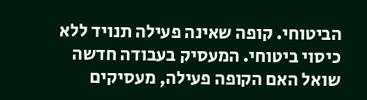הביטוחי. קופה שאינה פעילה תנויד ללא כיסוי ביטוחי. המעסיק בעבודה חדשה שואל האם הקופה פעילה, מעסיקים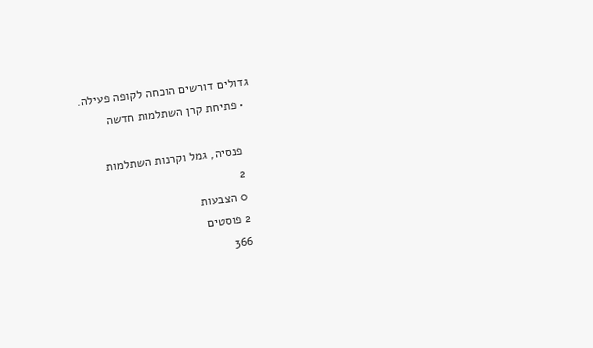גדולים דורשים הוכחה לקופה פעילה.
  • פתיחת קרן השתלמות חדשה

    פנסיה, גמל וקרנות השתלמות
    2
    0 הצבעות
    2 פוסטים
    366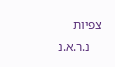צפיות
    נ.ר.א.נ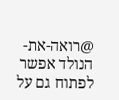@רואה-את-הנולד אפשר לפתוח גם על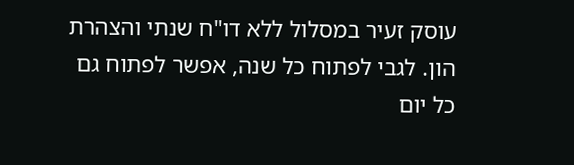עוסק זעיר במסלול ללא דו"ח שנתי והצהרת הון. לגבי לפתוח כל שנה, אפשר לפתוח גם כל יום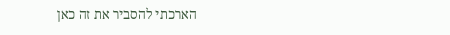הארכתי להסביר את זה כאן